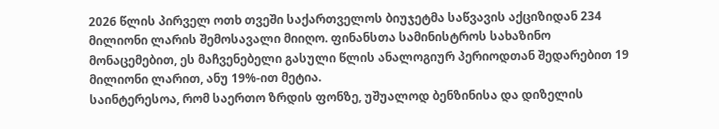2026 წლის პირველ ოთხ თვეში საქართველოს ბიუჯეტმა საწვავის აქციზიდან 234 მილიონი ლარის შემოსავალი მიიღო. ფინანსთა სამინისტროს სახაზინო მონაცემებით, ეს მაჩვენებელი გასული წლის ანალოგიურ პერიოდთან შედარებით 19 მილიონი ლარით, ანუ 19%-ით მეტია.
საინტერესოა, რომ საერთო ზრდის ფონზე, უშუალოდ ბენზინისა და დიზელის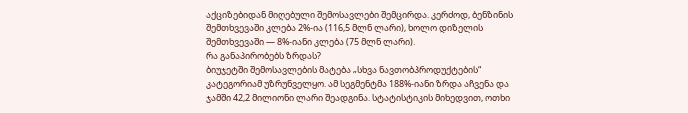აქციზებიდან მიღებული შემოსავლები შემცირდა. კერძოდ, ბენზინის შემთხვევაში კლება 2%-ია (116,5 მლნ ლარი), ხოლო დიზელის შემთხვევაში — 8%-იანი კლება (75 მლნ ლარი).
რა განაპირობებს ზრდას?
ბიუჯეტში შემოსავლების მატება „სხვა ნავთობპროდუქტების“ კატეგორიამ უზრუნველყო. ამ სეგმენტმა 188%-იანი ზრდა აჩვენა და ჯამში 42,2 მილიონი ლარი შეადგინა. სტატისტიკის მიხედვით, ოთხი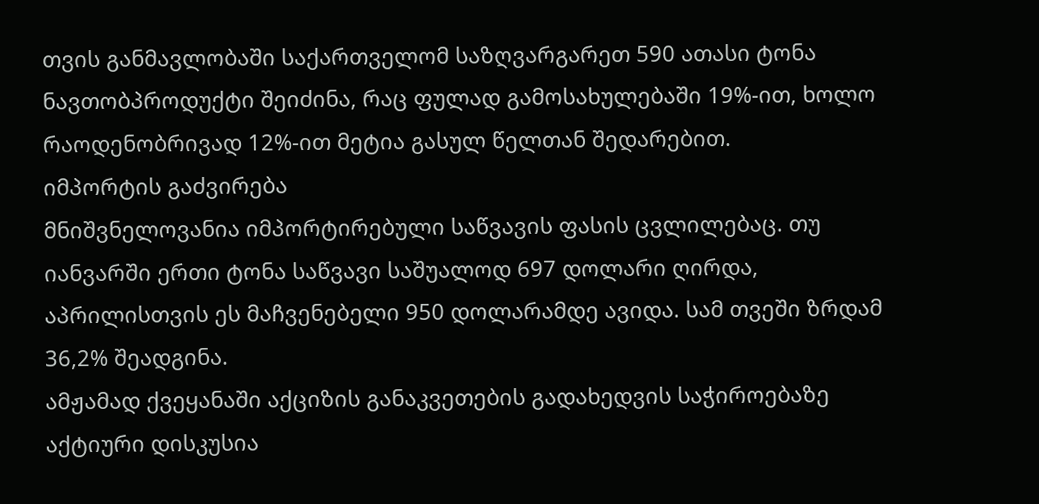თვის განმავლობაში საქართველომ საზღვარგარეთ 590 ათასი ტონა ნავთობპროდუქტი შეიძინა, რაც ფულად გამოსახულებაში 19%-ით, ხოლო რაოდენობრივად 12%-ით მეტია გასულ წელთან შედარებით.
იმპორტის გაძვირება
მნიშვნელოვანია იმპორტირებული საწვავის ფასის ცვლილებაც. თუ იანვარში ერთი ტონა საწვავი საშუალოდ 697 დოლარი ღირდა, აპრილისთვის ეს მაჩვენებელი 950 დოლარამდე ავიდა. სამ თვეში ზრდამ 36,2% შეადგინა.
ამჟამად ქვეყანაში აქციზის განაკვეთების გადახედვის საჭიროებაზე აქტიური დისკუსია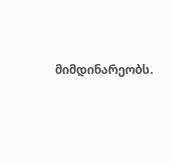მიმდინარეობს.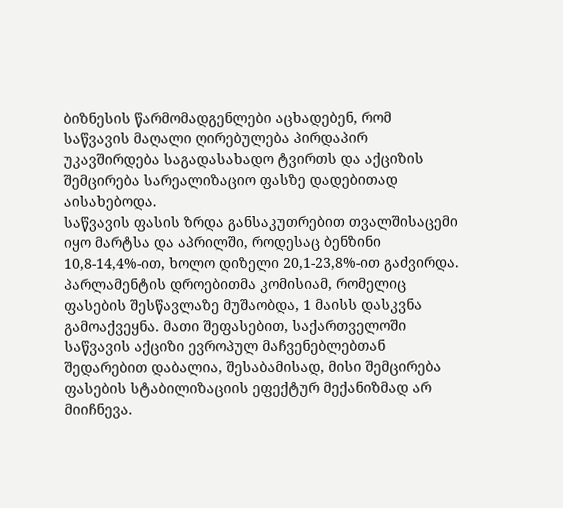ბიზნესის წარმომადგენლები აცხადებენ, რომ საწვავის მაღალი ღირებულება პირდაპირ უკავშირდება საგადასახადო ტვირთს და აქციზის შემცირება სარეალიზაციო ფასზე დადებითად აისახებოდა.
საწვავის ფასის ზრდა განსაკუთრებით თვალშისაცემი იყო მარტსა და აპრილში, როდესაც ბენზინი 10,8-14,4%-ით, ხოლო დიზელი 20,1-23,8%-ით გაძვირდა.
პარლამენტის დროებითმა კომისიამ, რომელიც ფასების შესწავლაზე მუშაობდა, 1 მაისს დასკვნა გამოაქვეყნა. მათი შეფასებით, საქართველოში საწვავის აქციზი ევროპულ მაჩვენებლებთან შედარებით დაბალია, შესაბამისად, მისი შემცირება ფასების სტაბილიზაციის ეფექტურ მექანიზმად არ მიიჩნევა.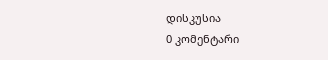დისკუსია
0 კომენტარი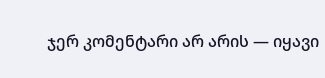ჯერ კომენტარი არ არის — იყავი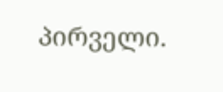პირველი.